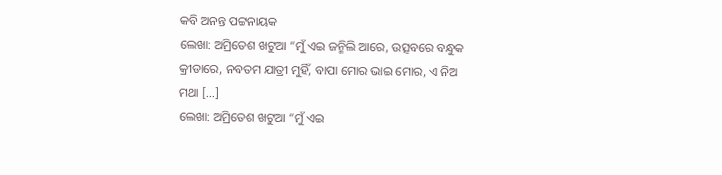କବି ଅନନ୍ତ ପଟ୍ଟନାୟକ
ଲେଖା: ଅମ୍ରିତେଶ ଖଟୁଆ “ମୁଁ ଏଇ ଜନ୍ମିଲି ଆରେ, ଉତ୍ସବରେ ବନ୍ଧୁକ କ୍ରୀଡାରେ, ନବତମ ଯାତ୍ରୀ ମୁହିଁ, ବାପା ମୋର ଭାଇ ମୋର, ଏ ନିଅ ମଥା […]
ଲେଖା: ଅମ୍ରିତେଶ ଖଟୁଆ “ମୁଁ ଏଇ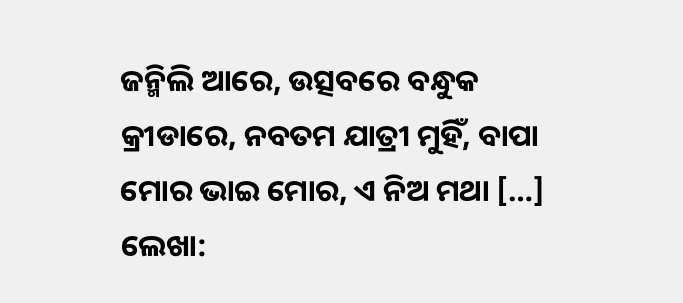ଜନ୍ମିଲି ଆରେ, ଉତ୍ସବରେ ବନ୍ଧୁକ କ୍ରୀଡାରେ, ନବତମ ଯାତ୍ରୀ ମୁହିଁ, ବାପା ମୋର ଭାଇ ମୋର, ଏ ନିଅ ମଥା […]
ଲେଖା: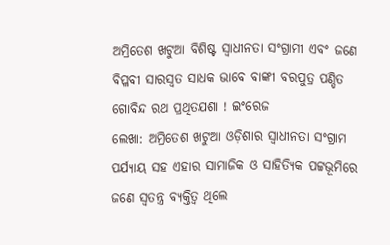ଅମ୍ରିତେଶ ଖଟୁଆ ବିଶିଷ୍ଟ ସ୍ଵାଧୀନତା ସଂଗ୍ରାମୀ ଏବଂ ଜଣେ ବିପ୍ଳବୀ ସାରସ୍ୱତ ସାଧକ ଭାବେ ବାଙ୍କୀ ବରପୁତ୍ର ପଣ୍ଡିତ ଗୋବିନ୍ଦ ରଥ ପ୍ରଥିତଯଶା ! ଇଂରେଜ
ଲେଖା: ଅମ୍ରିତେଶ ଖଟୁଆ ଓଡ଼ିଶାର ସ୍ଵାଧୀନତା ସଂଗ୍ରାମ ପର୍ଯ୍ୟାୟ ସହ ଏହାର ସାମାଜିକ ଓ ସାହିତ୍ୟିକ ପଟ୍ଟଭୂମିରେ ଜଣେ ସ୍ଵତନ୍ତ୍ର ବ୍ୟକ୍ତିତ୍ଵ ଥିଲେ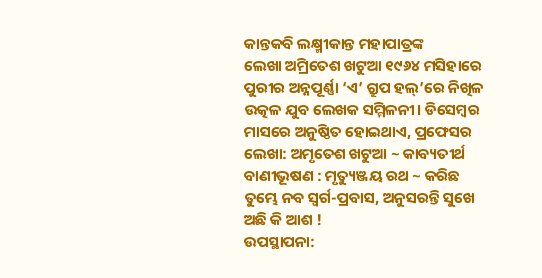କାନ୍ତକବି ଲକ୍ଷ୍ମୀକାନ୍ତ ମହାପାତ୍ରଙ୍କ
ଲେଖା ଅମ୍ରିତେଶ ଖଟୁଆ ୧୯୬୪ ମସିହାରେ ପୁରୀର ଅନ୍ନପୂର୍ଣ୍ଣା ‘ଏ’ ଗ୍ରୁପ ହଲ୍’ରେ ନିଖିଳ ଉତ୍କଳ ଯୁବ ଲେଖକ ସମ୍ମିଳନୀ। ଡିସେମ୍ବର ମାସରେ ଅନୁଷ୍ଠିତ ହୋଇଥାଏ, ପ୍ରଫେସର
ଲେଖା: ଅମୃତେଶ ଖଟୁଆ ~ କାବ୍ୟତୀର୍ଥ ବାଣୀଭୂଷଣ : ମୃତ୍ୟୁଞ୍ଜୟ ରଥ ~ କରିଛ ତୁମ୍ଭେ ନବ ସ୍ବର୍ଗ-ପ୍ରବାସ, ଅନୁସରନ୍ତି ସୁଖେ ଅଛି କି ଆଶ !
ଉପସ୍ଥାପନା: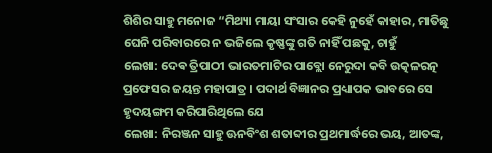ଶିଶିର ସାହୁ ମନୋଜ “ମିଥ୍ୟା ମାୟା ସଂସାର କେହି ନୁହେଁ କାହାର, ମାତିଛୁ ଘେନି ପରିବାରରେ ନ ଭଜିଲେ କୃଷ୍ଣଙ୍କୁ ଗତି ନାହିଁ ପଛକୁ, ଚାହୁଁ
ଲେଖା: ଦେଵ ତ୍ରିପାଠୀ ଭାରତମାଟିର ପାବ୍ଲୋ ନେରୁଦା କବି ଉତ୍କଳରତ୍ନ ପ୍ରଫେସର ଜୟନ୍ତ ମହାପାତ୍ର । ପଦାର୍ଥ ବିଜ୍ଞାନର ପ୍ରଧ୍ୟାପକ ଭାବରେ ସେ ହୃଦୟଙ୍ଗମ କରିପାରିଥିଲେ ଯେ
ଲେଖା: ନିରଞ୍ଜନ ସାହୁ ଊନବିଂଶ ଶତାବ୍ଦୀର ପ୍ରଥମାର୍ଦ୍ଧରେ ଭୟ, ଆତଙ୍କ,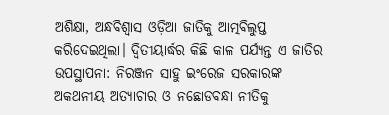ଅଶିକ୍ଷା, ଅନ୍ଧବିଶ୍ୱାସ ଓଡ଼ିଆ ଜାତିକୁ ଆତ୍ମବିଲୁପ୍ତ କରିଦେଇଥିଲା। ଦ୍ଵିତୀୟାର୍ଦ୍ଧର କିଛି କାଳ ପର୍ଯ୍ୟନ୍ତ ଏ ଜାତିର
ଉପସ୍ଥାପନା: ନିରଞ୍ଜନ ସାହୁ ଇଂରେଜ ସରକାରଙ୍କ ଅକଥନୀୟ ଅତ୍ୟାଚାର ଓ ନଛୋଡବନ୍ଧା ନୀତିକୁ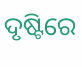ଦୃଷ୍ଟିରେ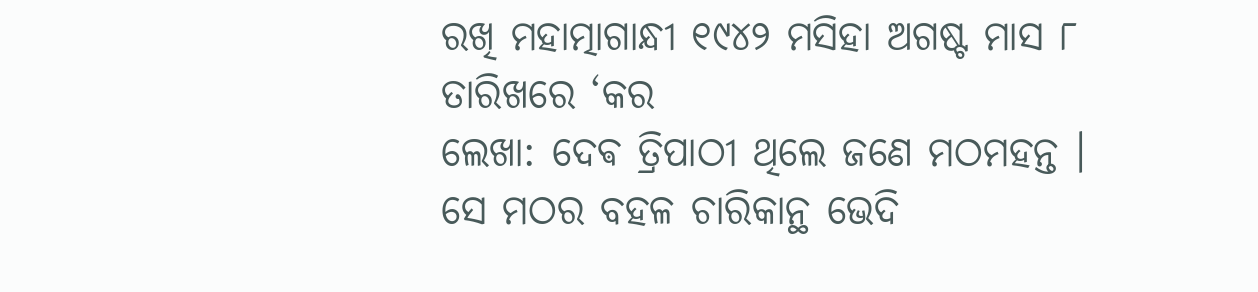ରଖି ମହାତ୍ମାଗାନ୍ଧୀ ୧୯୪୨ ମସିହା ଅଗଷ୍ଟ ମାସ ୮ ତାରିଖରେ ‘କର
ଲେଖା: ଦେଵ ତ୍ରିପାଠୀ ଥିଲେ ଜଣେ ମଠମହନ୍ତ । ସେ ମଠର ବହଳ ଚାରିକାନ୍ଥ ଭେଦି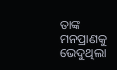ତାଙ୍କ ମନପ୍ରାଣକୁ ଭେଦୁଥିଲା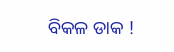ବିକଳ ଡାକ !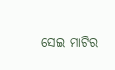ସେଇ ମାଟିର